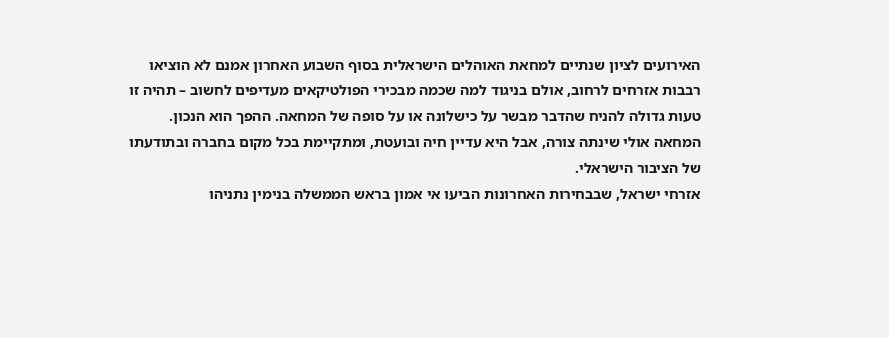האירועים לציון שנתיים למחאת האוהלים הישראלית בסוף השבוע האחרון אמנם לא הוציאו רבבות אזרחים לרחוב, אולם בניגוד למה שכמה מבכירי הפולטיקאים מעדיפים לחשוב – תהיה זו טעות גדולה להניח שהדבר מבשר על כישלונה או על סופה של המחאה. ההפך הוא הנכון. המחאה אולי שינתה צורה, אבל היא עדיין חיה ובועטת, ומתקיימת בכל מקום בחברה ובתודעתו של הציבור הישראלי.
אזרחי ישראל, שבבחירות האחרונות הביעו אי אמון בראש הממשלה בנימין נתניהו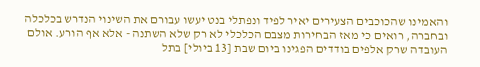והאמינו שהכוכבים הצעירים יאיר לפיד ונפתלי בנט יעשו עבורם את השינוי הנדרש בכלכלה ובחברה, רואים כי מאז הבחירות מצבם הכלכלי לא רק שלא השתנה - אלא אף הורע. אולם העובדה שרק אלפים בודדים הפגינו ביום שבת [13 ביולי] בתל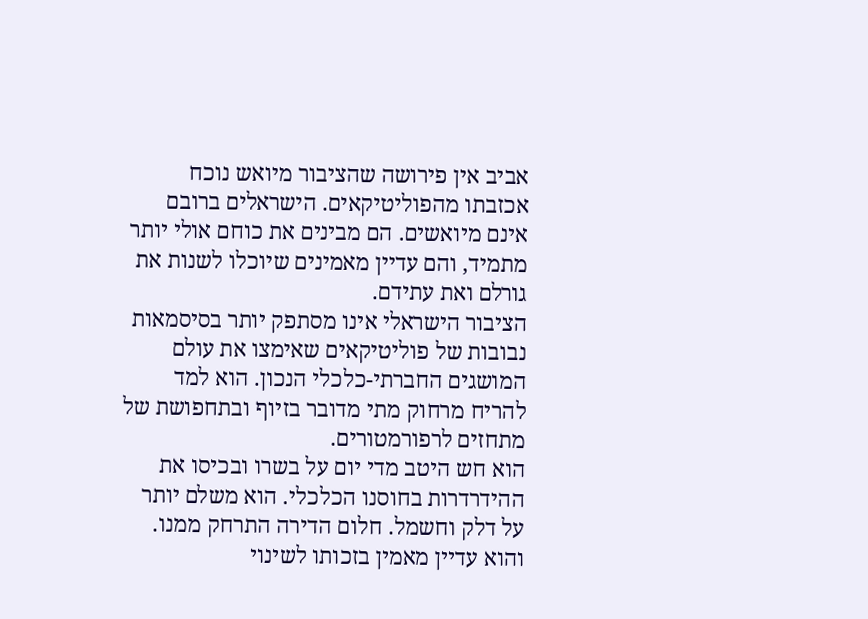אביב אין פירושה שהציבור מיואש נוכח אכזבתו מהפוליטיקאים. הישראלים ברובם אינם מיואשים. הם מבינים את כוחם אולי יותר מתמיד, והם עדיין מאמינים שיוכלו לשנות את גורלם ואת עתידם.
הציבור הישראלי אינו מסתפק יותר בסיסמאות נבובות של פוליטיקאים שאימצו את עולם המושגים החברתי-כלכלי הנכון. הוא למד להריח מרחוק מתי מדובר בזיוף ובתחפושת של מתחזים לרפורמטורים.
הוא חש היטב מדי יום על בשרו ובכיסו את ההידרדרות בחוסנו הכלכלי. הוא משלם יותר על דלק וחשמל. חלום הדירה התרחק ממנו. והוא עדיין מאמין בזכותו לשינוי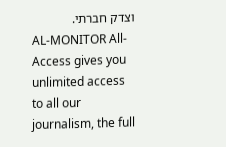וצדק חברתי.
AL-MONITOR All-Access gives you unlimited access to all our journalism, the full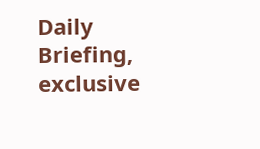Daily Briefing, exclusive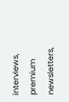interviews, premium newsletters,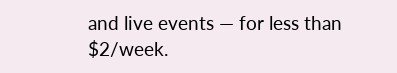and live events — for less than $2/week.